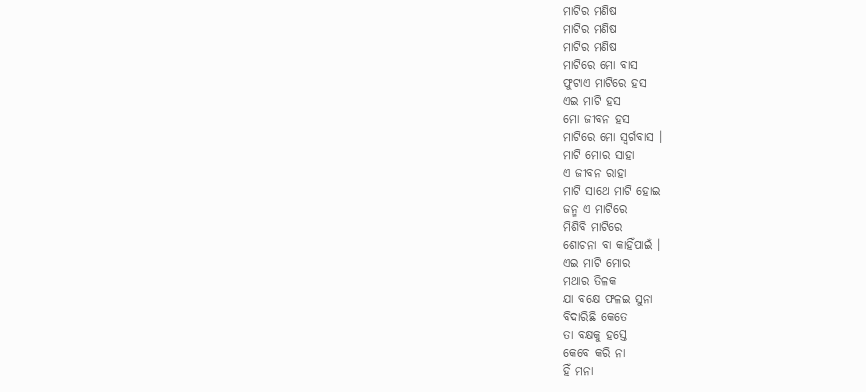ମାଟିର ମଣିଷ
ମାଟିର ମଣିଷ
ମାଟିର ମଣିଷ
ମାଟିରେ ମୋ ବାସ
ଫୁଟାଏ ମାଟିରେ ହସ
ଏଇ ମାଟି ହସ
ମୋ ଜୀବନ ହସ
ମାଟିରେ ମୋ ସ୍ଵର୍ଗବାସ ।
ମାଟି ମୋର ସାହା
ଏ ଜୀବନ ରାହା
ମାଟି ସାଥେ ମାଟି ହୋଇ
ଜନ୍ମ ଏ ମାଟିରେ
ମିଶିବି ମାଟିରେ
ଶୋଚନା ବା କାହିଁପାଇଁ ।
ଏଇ ମାଟି ମୋର
ମଥାର ତିଳକ
ଯା ବକ୍ଷେ ଫଳଇ ସୁନା
ବିଦାରିଛି କେତେ
ତା ବକ୍ଷକୁ ହସ୍ତେ
କେବେ କରି ନା
ହିଁ ମନା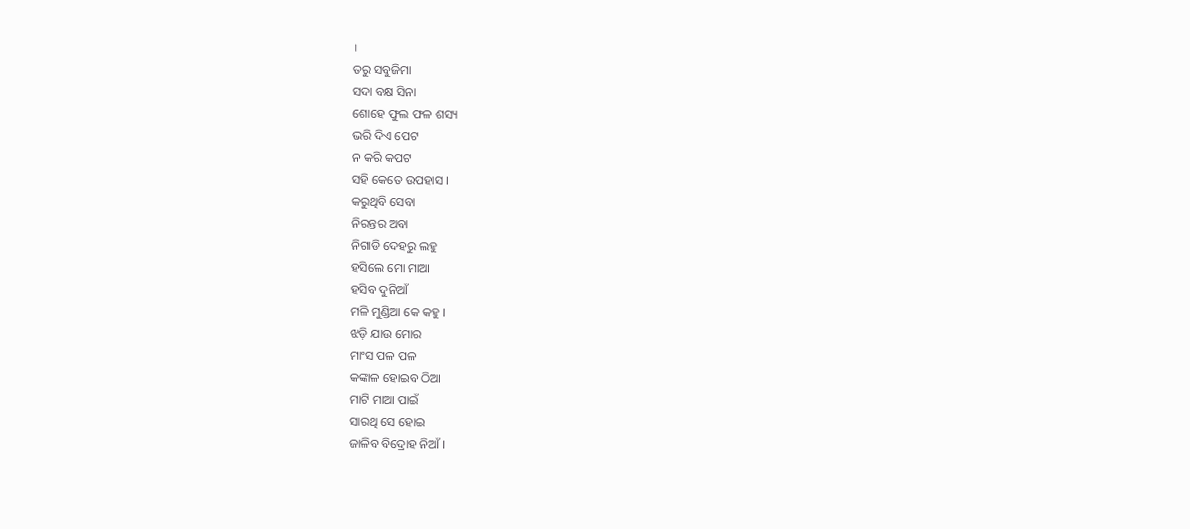।
ତରୁ ସବୁଜିମା
ସଦା ବକ୍ଷ ସିନା
ଶୋହେ ଫୁଲ ଫଳ ଶସ୍ୟ
ଭରି ଦିଏ ପେଟ
ନ କରି କପଟ
ସହି କେତେ ଉପହାସ ।
କରୁଥିବି ସେବା
ନିରନ୍ତର ଅବା
ନିଗାଡି ଦେହରୁ ଲହୁ
ହସିଲେ ମୋ ମାଆ
ହସିବ ଦୁନିଆଁ
ମଳି ମୁଣ୍ଡିଆ କେ କହୁ ।
ଝଡ଼ି ଯାଉ ମୋର
ମାଂସ ପଳ ପଳ
କଙ୍କାଳ ହୋଇବ ଠିଆ
ମାଟି ମାଆ ପାଇଁ
ସାରଥି ସେ ହୋଇ
ଜାଳିବ ବିଦ୍ରୋହ ନିଆଁ ।